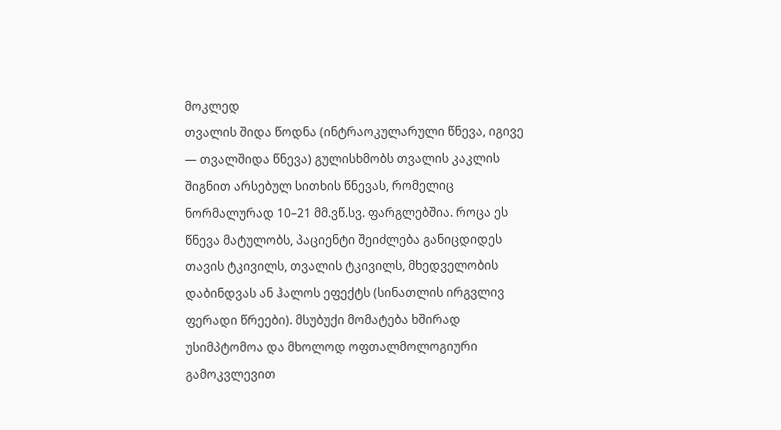მოკლედ
თვალის შიდა წოდნა (ინტრაოკულარული წნევა, იგივე — თვალშიდა წნევა) გულისხმობს თვალის კაკლის შიგნით არსებულ სითხის წნევას, რომელიც ნორმალურად 10–21 მმ.ვწ.სვ. ფარგლებშია. როცა ეს წნევა მატულობს, პაციენტი შეიძლება განიცდიდეს თავის ტკივილს, თვალის ტკივილს, მხედველობის დაბინდვას ან ჰალოს ეფექტს (სინათლის ირგვლივ ფერადი წრეები). მსუბუქი მომატება ხშირად უსიმპტომოა და მხოლოდ ოფთალმოლოგიური გამოკვლევით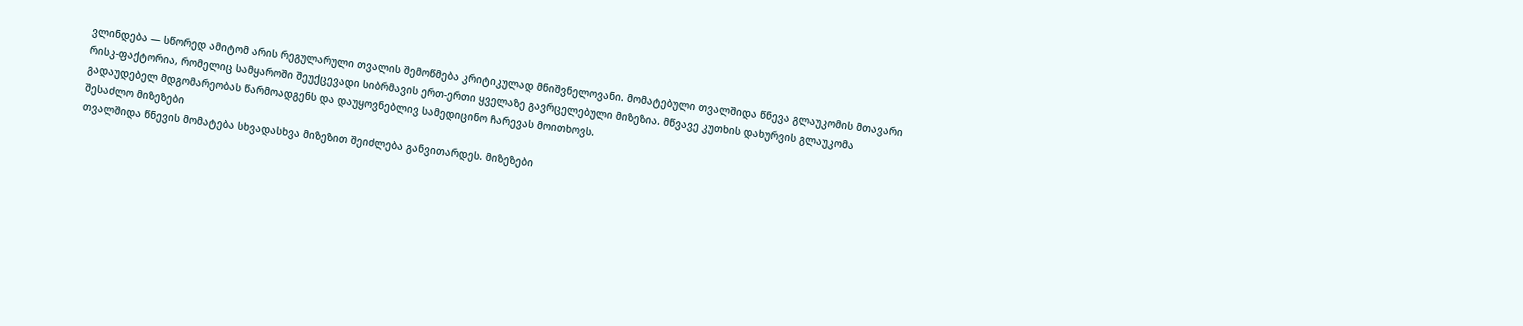ვლინდება — სწორედ ამიტომ არის რეგულარული თვალის შემოწმება კრიტიკულად მნიშვნელოვანი. მომატებული თვალშიდა წნევა გლაუკომის მთავარი რისკ-ფაქტორია, რომელიც სამყაროში შეუქცევადი სიბრმავის ერთ-ერთი ყველაზე გავრცელებული მიზეზია. მწვავე კუთხის დახურვის გლაუკომა გადაუდებელ მდგომარეობას წარმოადგენს და დაუყოვნებლივ სამედიცინო ჩარევას მოითხოვს.
შესაძლო მიზეზები
თვალშიდა წნევის მომატება სხვადასხვა მიზეზით შეიძლება განვითარდეს. მიზეზები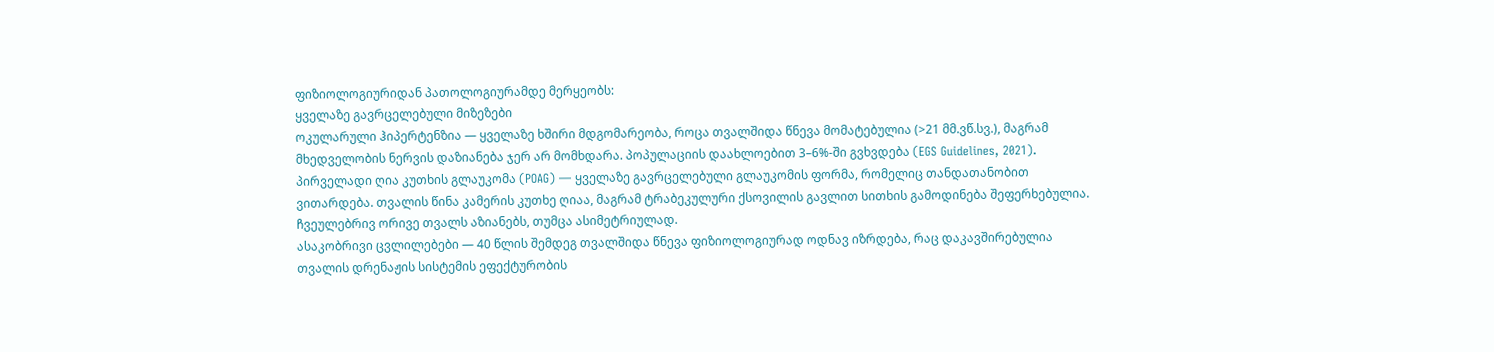ფიზიოლოგიურიდან პათოლოგიურამდე მერყეობს:
ყველაზე გავრცელებული მიზეზები
ოკულარული ჰიპერტენზია — ყველაზე ხშირი მდგომარეობა, როცა თვალშიდა წნევა მომატებულია (>21 მმ.ვწ.სვ.), მაგრამ მხედველობის ნერვის დაზიანება ჯერ არ მომხდარა. პოპულაციის დაახლოებით 3–6%-ში გვხვდება (EGS Guidelines, 2021).
პირველადი ღია კუთხის გლაუკომა (POAG) — ყველაზე გავრცელებული გლაუკომის ფორმა, რომელიც თანდათანობით ვითარდება. თვალის წინა კამერის კუთხე ღიაა, მაგრამ ტრაბეკულური ქსოვილის გავლით სითხის გამოდინება შეფერხებულია. ჩვეულებრივ ორივე თვალს აზიანებს, თუმცა ასიმეტრიულად.
ასაკობრივი ცვლილებები — 40 წლის შემდეგ თვალშიდა წნევა ფიზიოლოგიურად ოდნავ იზრდება, რაც დაკავშირებულია თვალის დრენაჟის სისტემის ეფექტურობის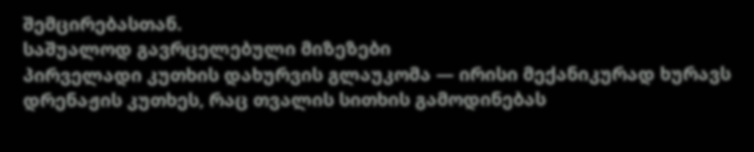შემცირებასთან.
საშუალოდ გავრცელებული მიზეზები
პირველადი კუთხის დახურვის გლაუკომა — ირისი მექანიკურად ხურავს დრენაჟის კუთხეს, რაც თვალის სითხის გამოდინებას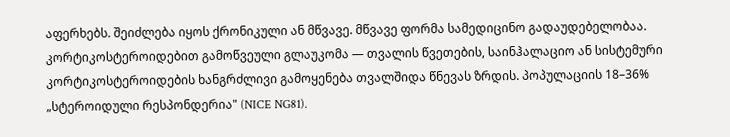აფერხებს. შეიძლება იყოს ქრონიკული ან მწვავე. მწვავე ფორმა სამედიცინო გადაუდებელობაა.
კორტიკოსტეროიდებით გამოწვეული გლაუკომა — თვალის წვეთების, საინჰალაციო ან სისტემური კორტიკოსტეროიდების ხანგრძლივი გამოყენება თვალშიდა წნევას ზრდის. პოპულაციის 18–36% „სტეროიდული რესპონდერია" (NICE NG81).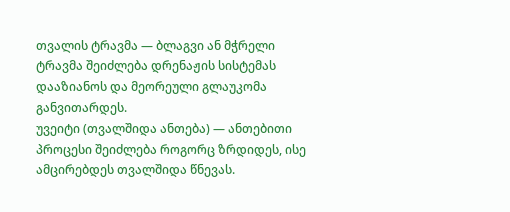თვალის ტრავმა — ბლაგვი ან მჭრელი ტრავმა შეიძლება დრენაჟის სისტემას დააზიანოს და მეორეული გლაუკომა განვითარდეს.
უვეიტი (თვალშიდა ანთება) — ანთებითი პროცესი შეიძლება როგორც ზრდიდეს, ისე ამცირებდეს თვალშიდა წნევას.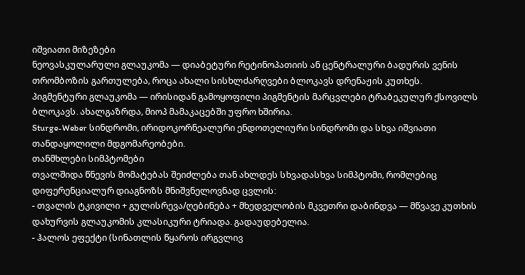იშვიათი მიზეზები
ნეოვასკულარული გლაუკომა — დიაბეტური რეტინოპათიის ან ცენტრალური ბადურის ვენის თრომბოზის გართულება, როცა ახალი სისხლძარღვები ბლოკავს დრენაჟის კუთხეს.
პიგმენტური გლაუკომა — ირისიდან გამოყოფილი პიგმენტის მარცვლები ტრაბეკულურ ქსოვილს ბლოკავს. ახალგაზრდა, მიოპ მამაკაცებში უფრო ხშირია.
Sturge-Weber სინდრომი, ირიდოკორნეალური ენდოთელიური სინდრომი და სხვა იშვიათი თანდაყოლილი მდგომარეობები.
თანმხლები სიმპტომები
თვალშიდა წნევის მომატებას შეიძლება თან ახლდეს სხვადასხვა სიმპტომი, რომლებიც დიფერენციალურ დიაგნოზს მნიშვნელოვნად ცვლის:
- თვალის ტკივილი + გულისრევა/ღებინება + მხედველობის მკვეთრი დაბინდვა — მწვავე კუთხის დახურვის გლაუკომის კლასიკური ტრიადა. გადაუდებელია.
- ჰალოს ეფექტი (სინათლის წყაროს ირგვლივ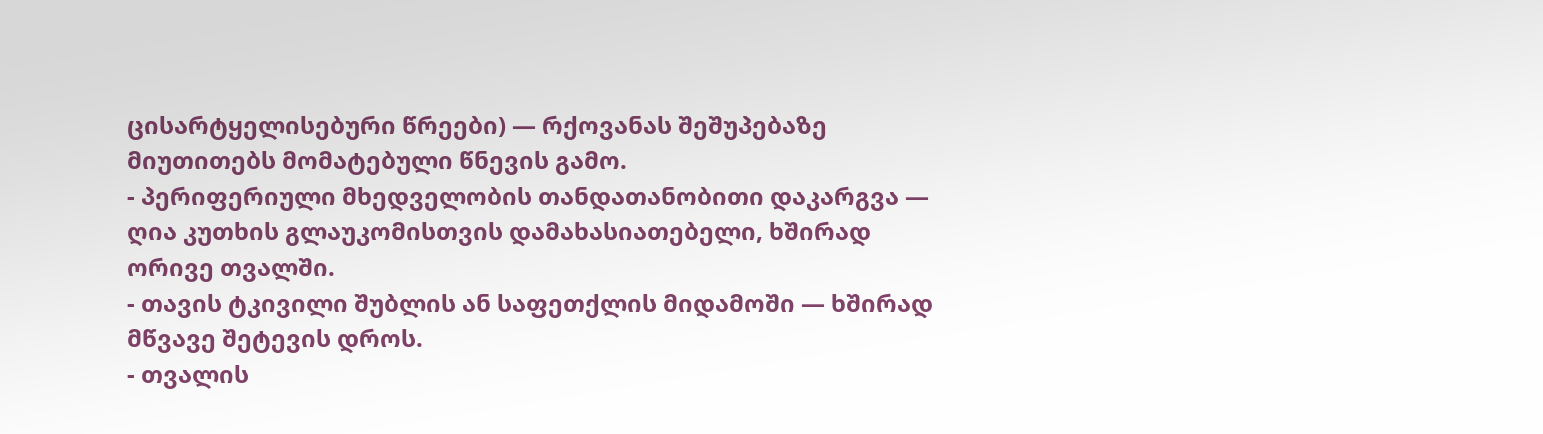ცისარტყელისებური წრეები) — რქოვანას შეშუპებაზე მიუთითებს მომატებული წნევის გამო.
- პერიფერიული მხედველობის თანდათანობითი დაკარგვა — ღია კუთხის გლაუკომისთვის დამახასიათებელი, ხშირად ორივე თვალში.
- თავის ტკივილი შუბლის ან საფეთქლის მიდამოში — ხშირად მწვავე შეტევის დროს.
- თვალის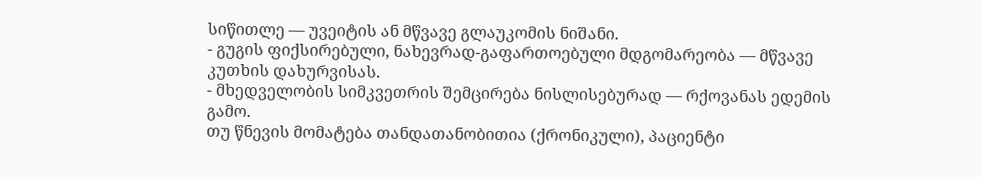სიწითლე — უვეიტის ან მწვავე გლაუკომის ნიშანი.
- გუგის ფიქსირებული, ნახევრად-გაფართოებული მდგომარეობა — მწვავე კუთხის დახურვისას.
- მხედველობის სიმკვეთრის შემცირება ნისლისებურად — რქოვანას ედემის გამო.
თუ წნევის მომატება თანდათანობითია (ქრონიკული), პაციენტი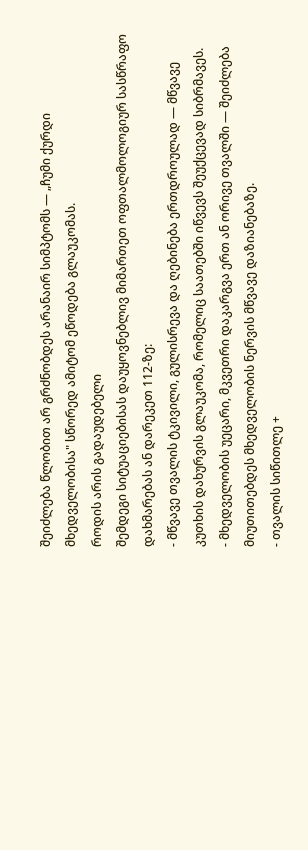შეიძლება წლობით არ გრძნობდეს არანაირ სიმპტომს — „ჩუმი ქურდი მხედველობისა" სწორედ ამიტომ ეწოდება გლაუკომას.
როდის არის გადაუდებელი
შემდეგი სიტუაციებისას დაუყოვნებლივ მიმართეთ ოფთალმოლოგიურ სასწრაფო დახმარებას ან დარეკეთ 112-ზე:
- მწვავე თვალის ტკივილი, გულისრევა და ღებინება ერთდროულად — მწვავე კუთხის დახურვის გლაუკომა, რომელიც საათებში იწვევს შეუქცევად სიბრმავეს.
- მხედველობის უეცარი, მკვეთრი დაკარგვა ერთ ან ორივე თვალში — შეიძლება მიუთითებდეს მხედველობის ნერვის მწვავე დაზიანებაზე.
- თვალის სიწითლე +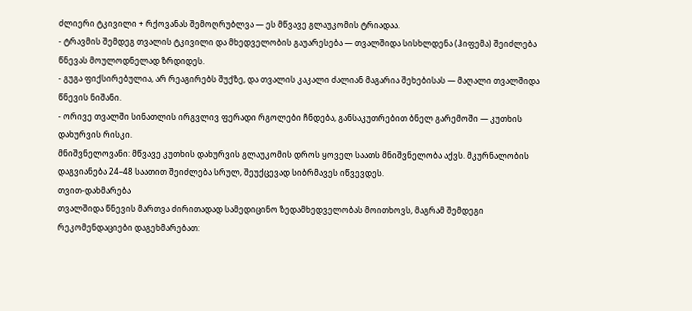ძლიერი ტკივილი + რქოვანას შემოღრუბლვა — ეს მწვავე გლაუკომის ტრიადაა.
- ტრავმის შემდეგ თვალის ტკივილი და მხედველობის გაუარესება — თვალშიდა სისხლდენა (ჰიფემა) შეიძლება წნევას მოულოდნელად ზრდიდეს.
- გუგა ფიქსირებულია, არ რეაგირებს შუქზე, და თვალის კაკალი ძალიან მაგარია შეხებისას — მაღალი თვალშიდა წნევის ნიშანი.
- ორივე თვალში სინათლის ირგვლივ ფერადი რგოლები ჩნდება, განსაკუთრებით ბნელ გარემოში — კუთხის დახურვის რისკი.
მნიშვნელოვანი: მწვავე კუთხის დახურვის გლაუკომის დროს ყოველ საათს მნიშვნელობა აქვს. მკურნალობის დაგვიანება 24–48 საათით შეიძლება სრულ, შეუქცევად სიბრმავეს იწვევდეს.
თვით-დახმარება
თვალშიდა წნევის მართვა ძირითადად სამედიცინო ზედამხედველობას მოითხოვს, მაგრამ შემდეგი რეკომენდაციები დაგეხმარებათ: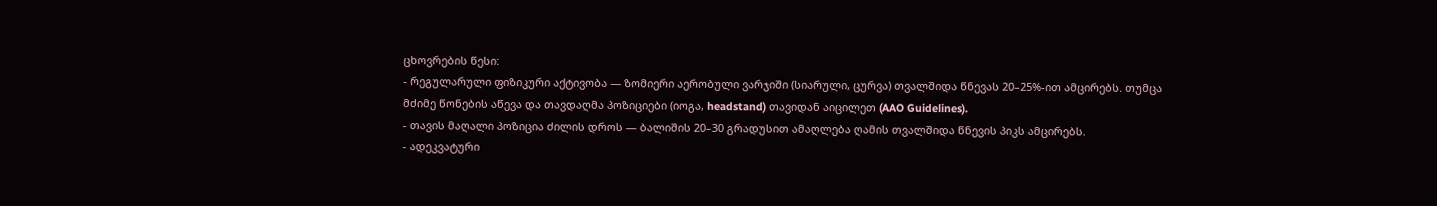ცხოვრების წესი:
- რეგულარული ფიზიკური აქტივობა — ზომიერი აერობული ვარჯიში (სიარული, ცურვა) თვალშიდა წნევას 20–25%-ით ამცირებს. თუმცა მძიმე წონების აწევა და თავდაღმა პოზიციები (იოგა, headstand) თავიდან აიცილეთ (AAO Guidelines).
- თავის მაღალი პოზიცია ძილის დროს — ბალიშის 20–30 გრადუსით ამაღლება ღამის თვალშიდა წნევის პიკს ამცირებს.
- ადეკვატური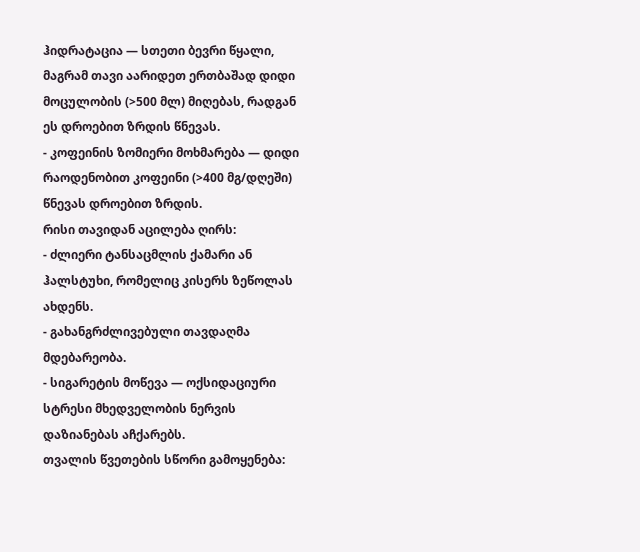ჰიდრატაცია — სთეთი ბევრი წყალი, მაგრამ თავი აარიდეთ ერთბაშად დიდი მოცულობის (>500 მლ) მიღებას, რადგან ეს დროებით ზრდის წნევას.
- კოფეინის ზომიერი მოხმარება — დიდი რაოდენობით კოფეინი (>400 მგ/დღეში) წნევას დროებით ზრდის.
რისი თავიდან აცილება ღირს:
- ძლიერი ტანსაცმლის ქამარი ან ჰალსტუხი, რომელიც კისერს ზეწოლას ახდენს.
- გახანგრძლივებული თავდაღმა მდებარეობა.
- სიგარეტის მოწევა — ოქსიდაციური სტრესი მხედველობის ნერვის დაზიანებას აჩქარებს.
თვალის წვეთების სწორი გამოყენება: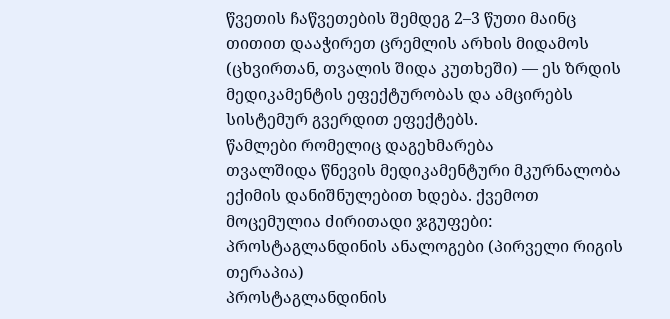წვეთის ჩაწვეთების შემდეგ 2–3 წუთი მაინც თითით დააჭირეთ ცრემლის არხის მიდამოს (ცხვირთან, თვალის შიდა კუთხეში) — ეს ზრდის მედიკამენტის ეფექტურობას და ამცირებს სისტემურ გვერდით ეფექტებს.
წამლები რომელიც დაგეხმარება
თვალშიდა წნევის მედიკამენტური მკურნალობა ექიმის დანიშნულებით ხდება. ქვემოთ მოცემულია ძირითადი ჯგუფები:
პროსტაგლანდინის ანალოგები (პირველი რიგის თერაპია)
პროსტაგლანდინის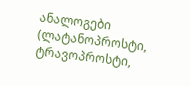ანალოგები (ლატანოპროსტი, ტრავოპროსტი,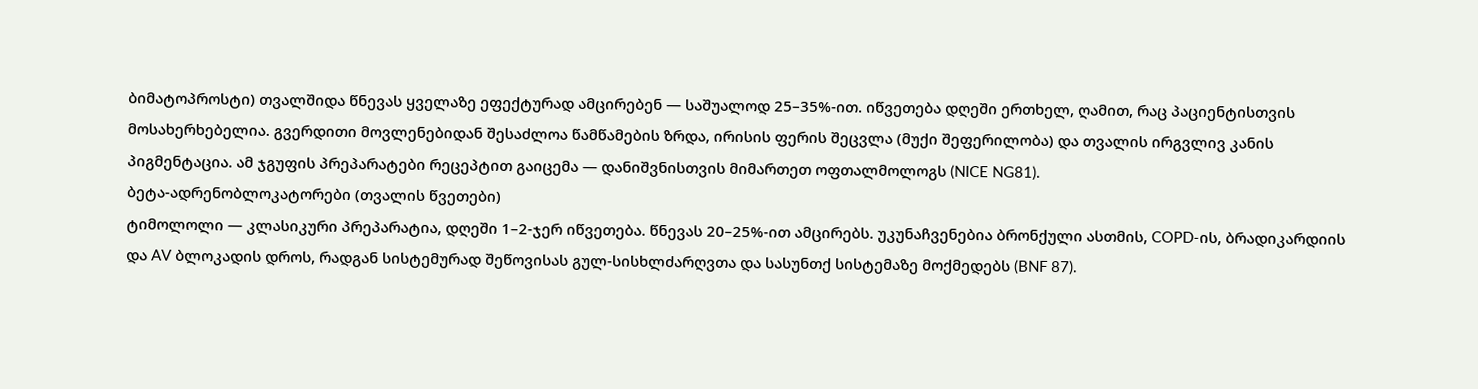ბიმატოპროსტი) თვალშიდა წნევას ყველაზე ეფექტურად ამცირებენ — საშუალოდ 25–35%-ით. იწვეთება დღეში ერთხელ, ღამით, რაც პაციენტისთვის მოსახერხებელია. გვერდითი მოვლენებიდან შესაძლოა წამწამების ზრდა, ირისის ფერის შეცვლა (მუქი შეფერილობა) და თვალის ირგვლივ კანის პიგმენტაცია. ამ ჯგუფის პრეპარატები რეცეპტით გაიცემა — დანიშვნისთვის მიმართეთ ოფთალმოლოგს (NICE NG81).
ბეტა-ადრენობლოკატორები (თვალის წვეთები)
ტიმოლოლი — კლასიკური პრეპარატია, დღეში 1–2-ჯერ იწვეთება. წნევას 20–25%-ით ამცირებს. უკუნაჩვენებია ბრონქული ასთმის, COPD-ის, ბრადიკარდიის და AV ბლოკადის დროს, რადგან სისტემურად შეწოვისას გულ-სისხლძარღვთა და სასუნთქ სისტემაზე მოქმედებს (BNF 87).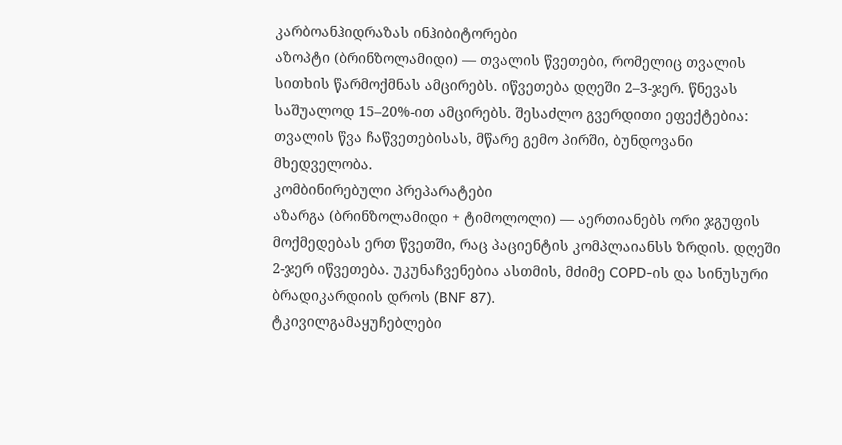კარბოანჰიდრაზას ინჰიბიტორები
აზოპტი (ბრინზოლამიდი) — თვალის წვეთები, რომელიც თვალის სითხის წარმოქმნას ამცირებს. იწვეთება დღეში 2–3-ჯერ. წნევას საშუალოდ 15–20%-ით ამცირებს. შესაძლო გვერდითი ეფექტებია: თვალის წვა ჩაწვეთებისას, მწარე გემო პირში, ბუნდოვანი მხედველობა.
კომბინირებული პრეპარატები
აზარგა (ბრინზოლამიდი + ტიმოლოლი) — აერთიანებს ორი ჯგუფის მოქმედებას ერთ წვეთში, რაც პაციენტის კომპლაიანსს ზრდის. დღეში 2-ჯერ იწვეთება. უკუნაჩვენებია ასთმის, მძიმე COPD-ის და სინუსური ბრადიკარდიის დროს (BNF 87).
ტკივილგამაყუჩებლები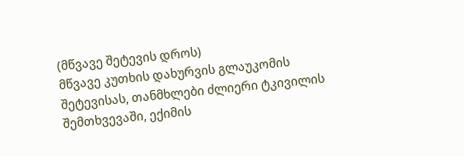(მწვავე შეტევის დროს)
მწვავე კუთხის დახურვის გლაუკომის შეტევისას, თანმხლები ძლიერი ტკივილის შემთხვევაში, ექიმის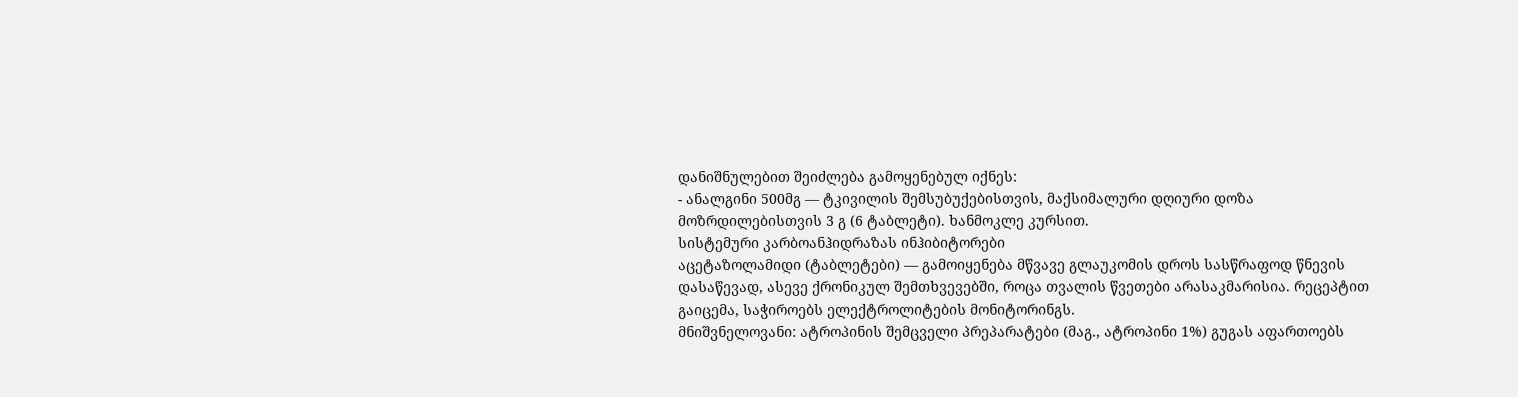დანიშნულებით შეიძლება გამოყენებულ იქნეს:
- ანალგინი 500მგ — ტკივილის შემსუბუქებისთვის, მაქსიმალური დღიური დოზა მოზრდილებისთვის 3 გ (6 ტაბლეტი). ხანმოკლე კურსით.
სისტემური კარბოანჰიდრაზას ინჰიბიტორები
აცეტაზოლამიდი (ტაბლეტები) — გამოიყენება მწვავე გლაუკომის დროს სასწრაფოდ წნევის დასაწევად, ასევე ქრონიკულ შემთხვევებში, როცა თვალის წვეთები არასაკმარისია. რეცეპტით გაიცემა, საჭიროებს ელექტროლიტების მონიტორინგს.
მნიშვნელოვანი: ატროპინის შემცველი პრეპარატები (მაგ., ატროპინი 1%) გუგას აფართოებს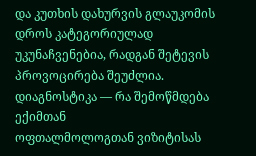და კუთხის დახურვის გლაუკომის დროს კატეგორიულად უკუნაჩვენებია, რადგან შეტევის პროვოცირება შეუძლია.
დიაგნოსტიკა — რა შემოწმდება ექიმთან
ოფთალმოლოგთან ვიზიტისას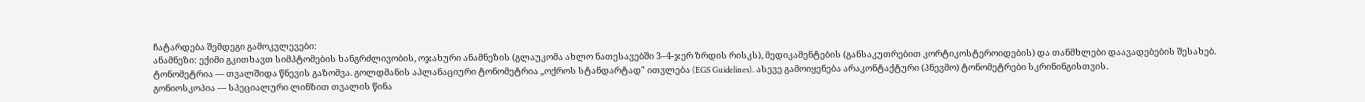ჩატარდება შემდეგი გამოკვლევები:
ანამნეზი: ექიმი გკითხავთ სიმპტომების ხანგრძლივობის, ოჯახური ანამნეზის (გლაუკომა ახლო ნათესავებში 3–4-ჯერ ზრდის რისკს), მედიკამენტების (განსაკუთრებით კორტიკოსტეროიდების) და თანმხლები დაავადებების შესახებ.
ტონომეტრია — თვალშიდა წნევის გაზომვა. გოლდმანის აპლანაციური ტონომეტრია „ოქროს სტანდარტად" ითვლება (EGS Guidelines). ასევე გამოიყენება არაკონტაქტური (პნევმო) ტონომეტრები სკრინინგისთვის.
გონიოსკოპია — სპეციალური ლინზით თვალის წინა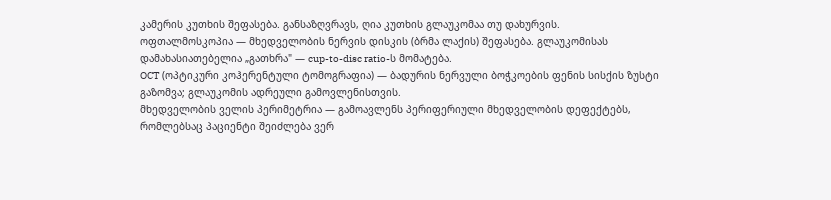კამერის კუთხის შეფასება. განსაზღვრავს, ღია კუთხის გლაუკომაა თუ დახურვის.
ოფთალმოსკოპია — მხედველობის ნერვის დისკის (ბრმა ლაქის) შეფასება. გლაუკომისას დამახასიათებელია „გათხრა" — cup-to-disc ratio-ს მომატება.
OCT (ოპტიკური კოჰერენტული ტომოგრაფია) — ბადურის ნერვული ბოჭკოების ფენის სისქის ზუსტი გაზომვა; გლაუკომის ადრეული გამოვლენისთვის.
მხედველობის ველის პერიმეტრია — გამოავლენს პერიფერიული მხედველობის დეფექტებს, რომლებსაც პაციენტი შეიძლება ვერ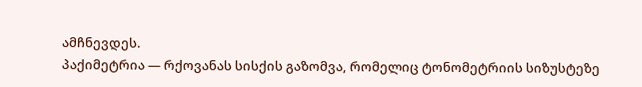ამჩნევდეს.
პაქიმეტრია — რქოვანას სისქის გაზომვა, რომელიც ტონომეტრიის სიზუსტეზე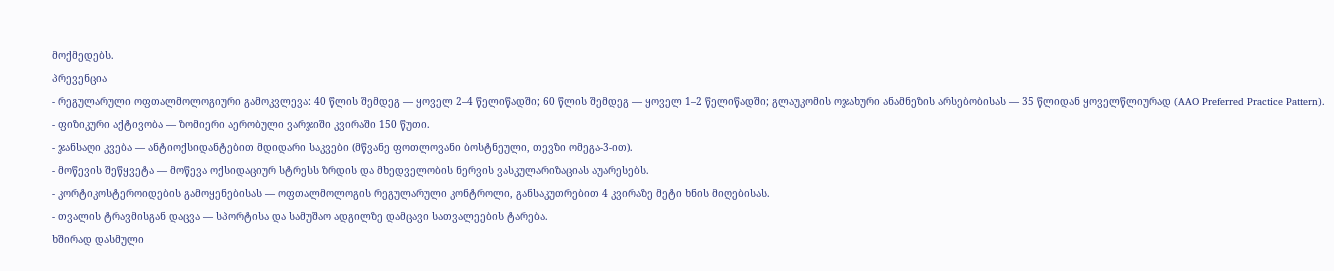მოქმედებს.
პრევენცია
- რეგულარული ოფთალმოლოგიური გამოკვლევა: 40 წლის შემდეგ — ყოველ 2–4 წელიწადში; 60 წლის შემდეგ — ყოველ 1–2 წელიწადში; გლაუკომის ოჯახური ანამნეზის არსებობისას — 35 წლიდან ყოველწლიურად (AAO Preferred Practice Pattern).
- ფიზიკური აქტივობა — ზომიერი აერობული ვარჯიში კვირაში 150 წუთი.
- ჯანსაღი კვება — ანტიოქსიდანტებით მდიდარი საკვები (მწვანე ფოთლოვანი ბოსტნეული, თევზი ომეგა-3-ით).
- მოწევის შეწყვეტა — მოწევა ოქსიდაციურ სტრესს ზრდის და მხედველობის ნერვის ვასკულარიზაციას აუარესებს.
- კორტიკოსტეროიდების გამოყენებისას — ოფთალმოლოგის რეგულარული კონტროლი, განსაკუთრებით 4 კვირაზე მეტი ხნის მიღებისას.
- თვალის ტრავმისგან დაცვა — სპორტისა და სამუშაო ადგილზე დამცავი სათვალეების ტარება.
ხშირად დასმული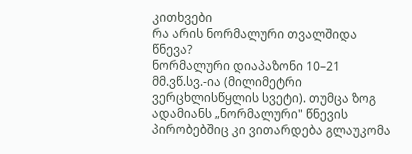კითხვები
რა არის ნორმალური თვალშიდა წნევა?
ნორმალური დიაპაზონი 10–21 მმ.ვწ.სვ.-ია (მილიმეტრი ვერცხლისწყლის სვეტი). თუმცა ზოგ ადამიანს „ნორმალური" წნევის პირობებშიც კი ვითარდება გლაუკომა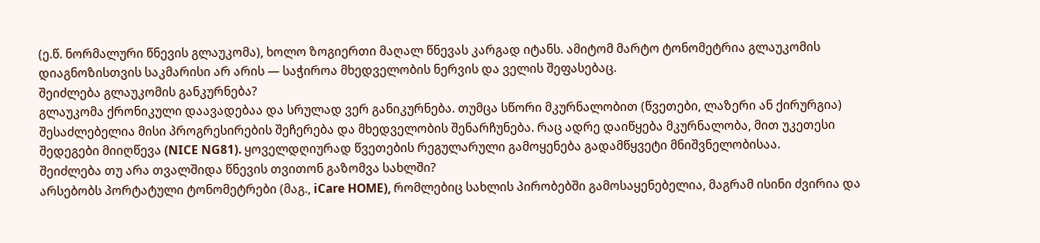(ე.წ. ნორმალური წნევის გლაუკომა), ხოლო ზოგიერთი მაღალ წნევას კარგად იტანს. ამიტომ მარტო ტონომეტრია გლაუკომის დიაგნოზისთვის საკმარისი არ არის — საჭიროა მხედველობის ნერვის და ველის შეფასებაც.
შეიძლება გლაუკომის განკურნება?
გლაუკომა ქრონიკული დაავადებაა და სრულად ვერ განიკურნება. თუმცა სწორი მკურნალობით (წვეთები, ლაზერი ან ქირურგია) შესაძლებელია მისი პროგრესირების შეჩერება და მხედველობის შენარჩუნება. რაც ადრე დაიწყება მკურნალობა, მით უკეთესი შედეგები მიიღწევა (NICE NG81). ყოველდღიურად წვეთების რეგულარული გამოყენება გადამწყვეტი მნიშვნელობისაა.
შეიძლება თუ არა თვალშიდა წნევის თვითონ გაზომვა სახლში?
არსებობს პორტატული ტონომეტრები (მაგ., iCare HOME), რომლებიც სახლის პირობებში გამოსაყენებელია, მაგრამ ისინი ძვირია და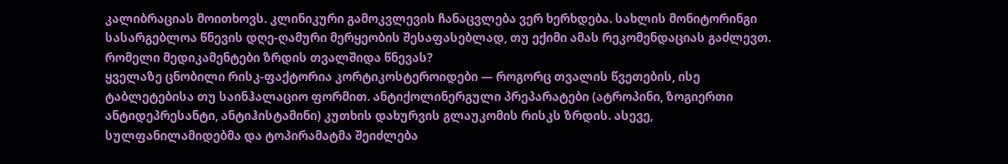კალიბრაციას მოითხოვს. კლინიკური გამოკვლევის ჩანაცვლება ვერ ხერხდება. სახლის მონიტორინგი სასარგებლოა წნევის დღე-ღამური მერყეობის შესაფასებლად, თუ ექიმი ამას რეკომენდაციას გაძლევთ.
რომელი მედიკამენტები ზრდის თვალშიდა წნევას?
ყველაზე ცნობილი რისკ-ფაქტორია კორტიკოსტეროიდები — როგორც თვალის წვეთების, ისე ტაბლეტებისა თუ საინჰალაციო ფორმით. ანტიქოლინერგული პრეპარატები (ატროპინი, ზოგიერთი ანტიდეპრესანტი, ანტიჰისტამინი) კუთხის დახურვის გლაუკომის რისკს ზრდის. ასევე, სულფანილამიდებმა და ტოპირამატმა შეიძლება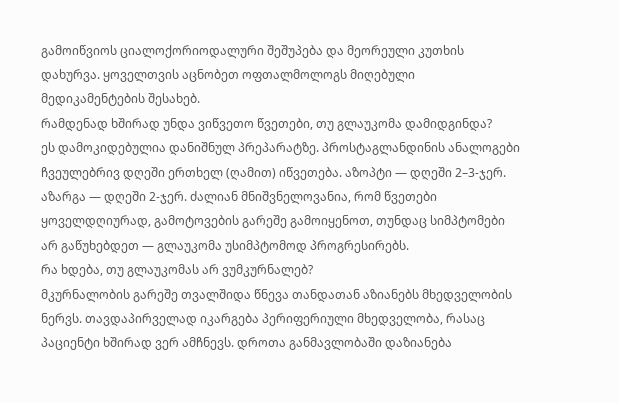გამოიწვიოს ციალოქორიოდალური შეშუპება და მეორეული კუთხის დახურვა. ყოველთვის აცნობეთ ოფთალმოლოგს მიღებული მედიკამენტების შესახებ.
რამდენად ხშირად უნდა ვიწვეთო წვეთები, თუ გლაუკომა დამიდგინდა?
ეს დამოკიდებულია დანიშნულ პრეპარატზე. პროსტაგლანდინის ანალოგები ჩვეულებრივ დღეში ერთხელ (ღამით) იწვეთება. აზოპტი — დღეში 2–3-ჯერ. აზარგა — დღეში 2-ჯერ. ძალიან მნიშვნელოვანია, რომ წვეთები ყოველდღიურად, გამოტოვების გარეშე გამოიყენოთ, თუნდაც სიმპტომები არ გაწუხებდეთ — გლაუკომა უსიმპტომოდ პროგრესირებს.
რა ხდება, თუ გლაუკომას არ ვუმკურნალებ?
მკურნალობის გარეშე თვალშიდა წნევა თანდათან აზიანებს მხედველობის ნერვს. თავდაპირველად იკარგება პერიფერიული მხედველობა, რასაც პაციენტი ხშირად ვერ ამჩნევს. დროთა განმავლობაში დაზიანება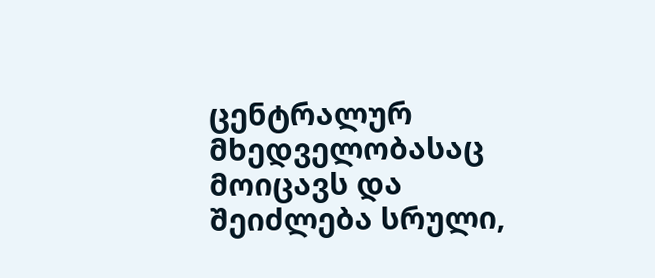ცენტრალურ მხედველობასაც მოიცავს და შეიძლება სრული,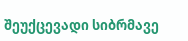შეუქცევადი სიბრმავე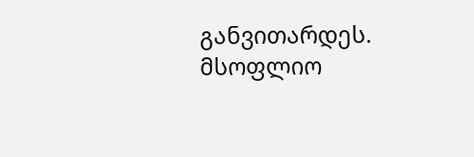განვითარდეს. მსოფლიო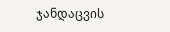ჯანდაცვის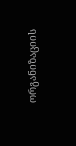ორგანიზაციის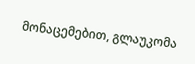მონაცემებით, გლაუკომა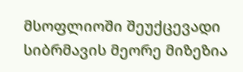მსოფლიოში შეუქცევადი სიბრმავის მეორე მიზეზია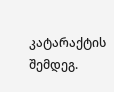კატარაქტის შემდეგ.